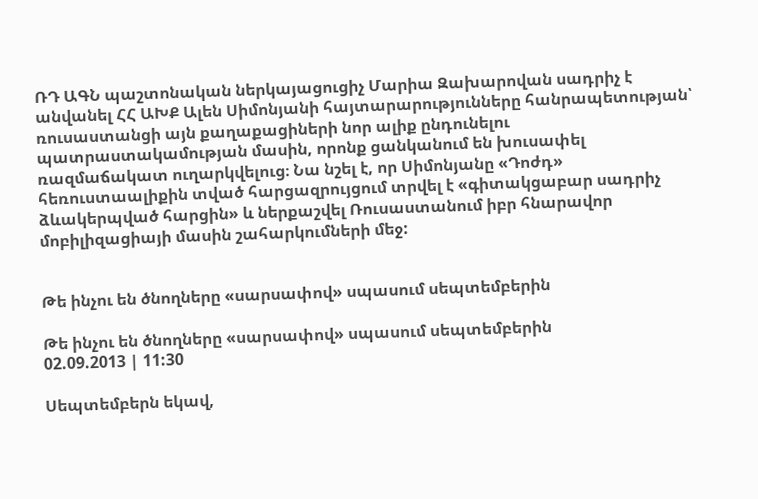ՌԴ ԱԳՆ պաշտոնական ներկայացուցիչ Մարիա Զախարովան սադրիչ է անվանել ՀՀ ԱԽՔ Ալեն Սիմոնյանի հայտարարությունները հանրապետության՝ ռուսաստանցի այն քաղաքացիների նոր ալիք ընդունելու պատրաստակամության մասին, որոնք ցանկանում են խուսափել ռազմաճակատ ուղարկվելուց։ Նա նշել է, որ Սիմոնյանը «Դոժդ» հեռուստաալիքին տված հարցազրույցում տրվել է «գիտակցաբար սադրիչ ձևակերպված հարցին» և ներքաշվել Ռուսաստանում իբր հնարավոր մոբիլիզացիայի մասին շահարկումների մեջ:


Թե ինչու են ծնողները «սարսափով» սպասում սեպտեմբերին

Թե ինչու են ծնողները «սարսափով» սպասում սեպտեմբերին
02.09.2013 | 11:30

Սեպտեմբերն եկավ,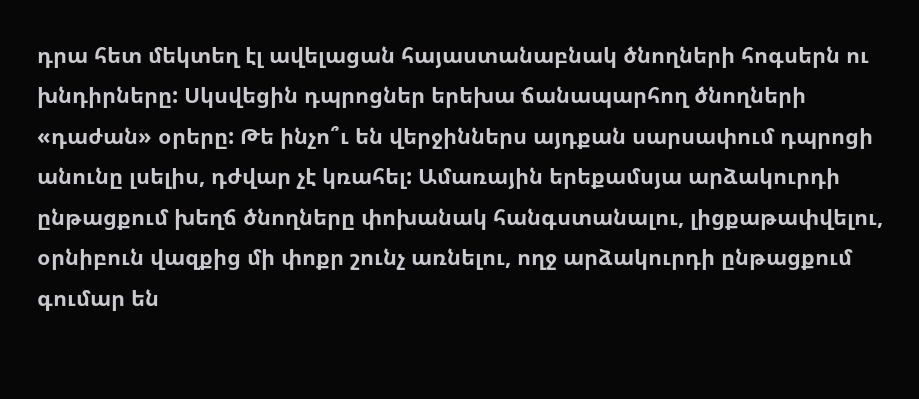դրա հետ մեկտեղ էլ ավելացան հայաստանաբնակ ծնողների հոգսերն ու խնդիրները: Սկսվեցին դպրոցներ երեխա ճանապարհող ծնողների «դաժան» օրերը: Թե ինչո՞ւ են վերջիններս այդքան սարսափում դպրոցի անունը լսելիս, դժվար չէ կռահել: Ամառային երեքամսյա արձակուրդի ընթացքում խեղճ ծնողները փոխանակ հանգստանալու, լիցքաթափվելու, օրնիբուն վազքից մի փոքր շունչ առնելու, ողջ արձակուրդի ընթացքում գումար են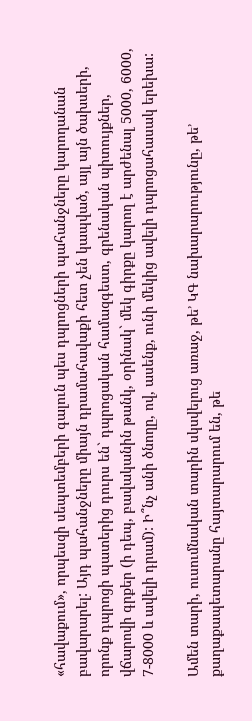«հավաքում», որպեսզի սեպտեմբերի գալուն պես դպրոցների պահանջները կարողանան բավարարել: Այդ պահանջները միայն դրամահավաքի հետ չեն կապված, այլ այն ծախսերի, որոնք դպրոցի պատերից դուրս են` դպրոցական համազգեստ, գրենական պիտույքներ, վճարովի գրքեր (ի դեպ, բավականին թանկ, օրինակ` մեկ գիրքը կարող է արժենալ 5000, 6000, 7-8000 և ավելի դրամ): Ի՞նչ անի ծնողը, ով, ասենք, ունի մեկից ավելի դպրոցահասակ երեխա:

Ամեն տարի, ուսումնական տարին սկսվելուց առաջ, թե’ ԿԳ նախարարությունը, թե’ քաղաքապետարանը հայտարարում են, թե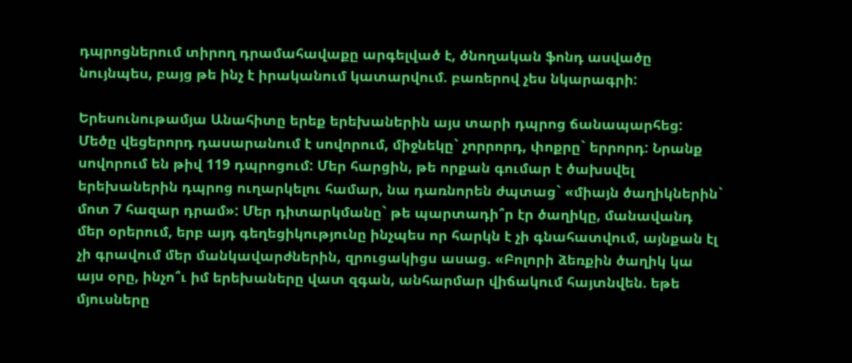դպրոցներում տիրող դրամահավաքը արգելված է, ծնողական ֆոնդ ասվածը նույնպես, բայց թե ինչ է իրականում կատարվում. բառերով չես նկարագրի:

Երեսունութամյա Անահիտը երեք երեխաներին այս տարի դպրոց ճանապարհեց: Մեծը վեցերորդ դասարանում է սովորում, միջնեկը` չորրորդ, փոքրը` երրորդ: Նրանք սովորում են թիվ 119 դպրոցում: Մեր հարցին, թե որքան գումար է ծախսվել երեխաներին դպրոց ուղարկելու համար, նա դառնորեն ժպտաց` «միայն ծաղիկներին` մոտ 7 հազար դրամ»: Մեր դիտարկմանը` թե պարտադի՞ր էր ծաղիկը, մանավանդ մեր օրերում, երբ այդ գեղեցիկությունը ինչպես որ հարկն է չի գնահատվում, այնքան էլ չի գրավում մեր մանկավարժներին, զրուցակիցս ասաց. «Բոլորի ձեռքին ծաղիկ կա այս օրը, ինչո՞ւ իմ երեխաները վատ զգան, անհարմար վիճակում հայտնվեն. եթե մյուսները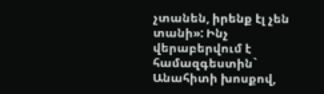չտանեն, իրենք էլ չեն տանի»: Ինչ վերաբերվում է համազգեստին` Անահիտի խոսքով,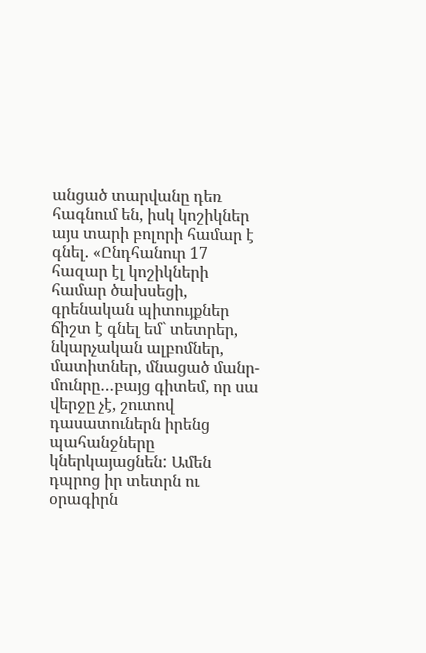անցած տարվանը դեռ հագնում են, իսկ կոշիկներ այս տարի բոլորի համար է գնել. «Ընդհանուր 17 հազար էլ կոշիկների համար ծախսեցի, գրենական պիտույքներ ճիշտ է գնել եմ` տետրեր, նկարչական ալբոմներ, մատիտներ, մնացած մանր-մունրը…բայց գիտեմ, որ սա վերջը չէ, շուտով դասատուներն իրենց պահանջները կներկայացնեն: Ամեն դպրոց իր տետրն ու օրագիրն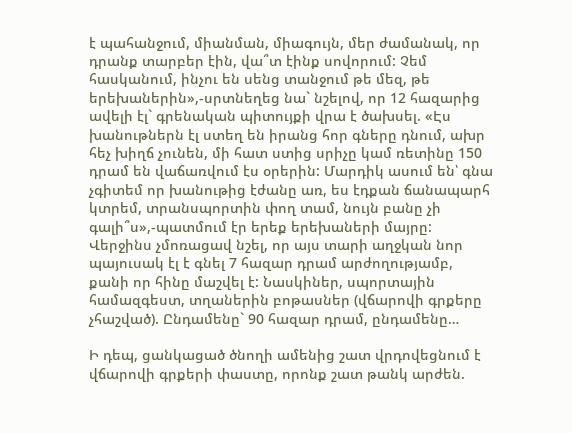է պահանջում, միանման, միագույն, մեր ժամանակ, որ դրանք տարբեր էին, վա՞տ էինք սովորում: Չեմ հասկանում, ինչու են սենց տանջում թե մեզ, թե երեխաներին»,-սրտնեղեց նա` նշելով, որ 12 հազարից ավելի էլ` գրենական պիտույքի վրա է ծախսել. «Էս խանութներն էլ ստեղ են իրանց հոր գները դնում, ախր հեչ խիղճ չունեն, մի հատ ստից սրիչը կամ ռետինը 150 դրամ են վաճառվում էս օրերին: Մարդիկ ասում են՝ գնա չգիտեմ որ խանութից էժանը առ, ես էդքան ճանապարհ կտրեմ, տրանսպորտին փող տամ, նույն բանը չի գալի՞ս»,-պատմում էր երեք երեխաների մայրը: Վերջինս չմոռացավ նշել, որ այս տարի աղջկան նոր պայուսակ էլ է գնել 7 հազար դրամ արժողությամբ, քանի որ հինը մաշվել է: Նասկիներ, սպորտային համազգեստ, տղաներին բոթասներ (վճարովի գրքերը չհաշված). Ընդամենը` 90 հազար դրամ, ընդամենը…

Ի դեպ, ցանկացած ծնողի ամենից շատ վրդովեցնում է վճարովի գրքերի փաստը, որոնք շատ թանկ արժեն.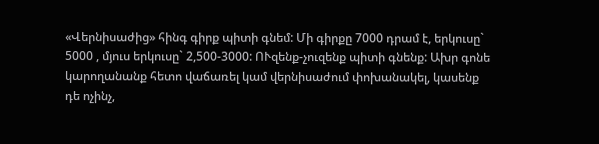«Վերնիսաժից» հինգ գիրք պիտի գնեմ: Մի գիրքը 7000 դրամ է, երկուսը` 5000 , մյուս երկուսը` 2,500-3000: ՈՒզենք-չուզենք պիտի գնենք: Ախր գոնե կարողանանք հետո վաճառել կամ վերնիսաժում փոխանակել, կասենք դե ոչինչ,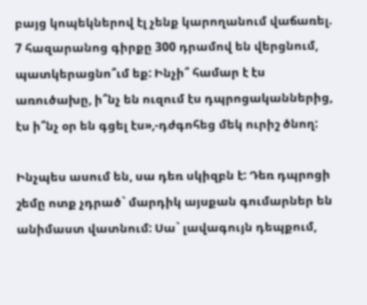բայց կոպեկներով էլ չենք կարողանում վաճառել. 7 հազարանոց գիրքը 300 դրամով են վերցնում, պատկերացնո՞ւմ եք: Ինչի՞ համար է էս առուծախը, ի՞նչ են ուզում էս դպրոցականներից, էս ի՞նչ օր են գցել էս»,-դժգոհեց մեկ ուրիշ ծնող:

Ինչպես ասում են, սա դեռ սկիզբն է: Դեռ դպրոցի շեմը ոտք չդրած` մարդիկ այսքան գումարներ են անիմաստ վատնում: Սա` լավագույն դեպքում,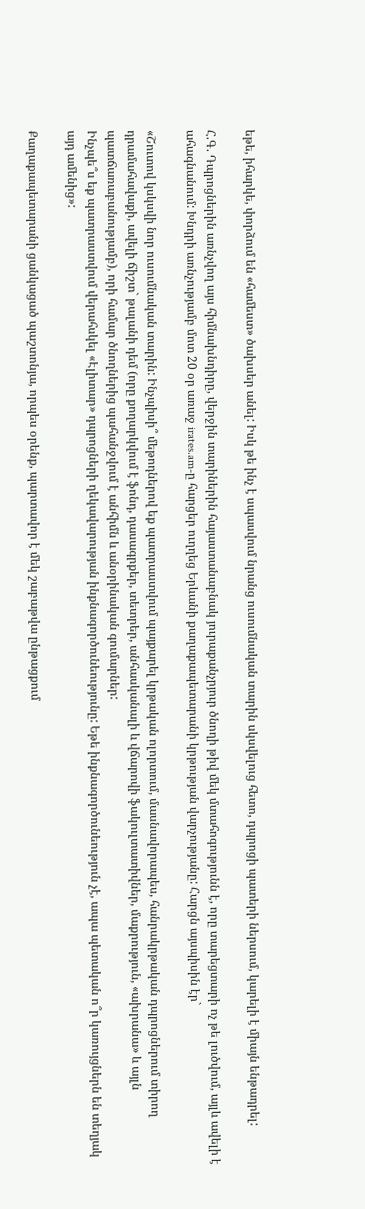եթե, իհարկե, փորձում են «համեստ» ծախսեր անել: Իսկ թե ինչ է սպասվում նրանց ուսումնական տարին սկսվելուց հետո, դպրոցի պատերի ներսում, կարելի է միայն ենթադրել:

Հ.Գ. Դպրոցներին առնչվող այս հիմնախնդիրը, վերջին տարիներին հայաստանաբնակ յուրաքանչրյուր ծնողի թիվ մեկ մտահոգությունն է, որը տարեցտարի ոչ թե լուծվում, այլև ավելի է ահագնանում: Խնդրի առնչությամբ մոտ 20 օր առաջ irates.am-ը հարցեր ուղղեց Երևանի քաղաքապետարանի կրթության վարչությանը: Հարցն այսպիսին էր`

«Շուտով կսկսվի նոր ուսումնական տարին: Ինչպիսի՞ մեթոդներով եք պատրաստվում պայքարել կրթական ոլորտում, մասնավորապես, հանրակրթական դպրոցներում տիրող դրամահավաքի, ավելի ճիշտ` թալանի դեմ (որը քողարկվում է ֆոնդ, դասագրքեր, տետրեր, անհասկանալի և վճարովի ֆակուլտատիվներ, մաքրություն, «ախրանա» և այլն պատճառաբանությամբ), որի համար ծնողներից պահանջվում է անհիմն և անօրինական գումարներ:
Ինչպե՞ս եք պատրաստվում վերահսկել «Էլիտար» դպրոցների ղեկավարության ինքնագործունեությունը: Եթե ինքնագործունեություն չէ, ապա պետական ո՞ր կառույցներն են տեղյակ այդ ամենից»:

Քաղաքապետարանի ցանկացած պաշտոնյա, որպես օրենք, պարտավոր է մեկ շաբաթվա ընթացքում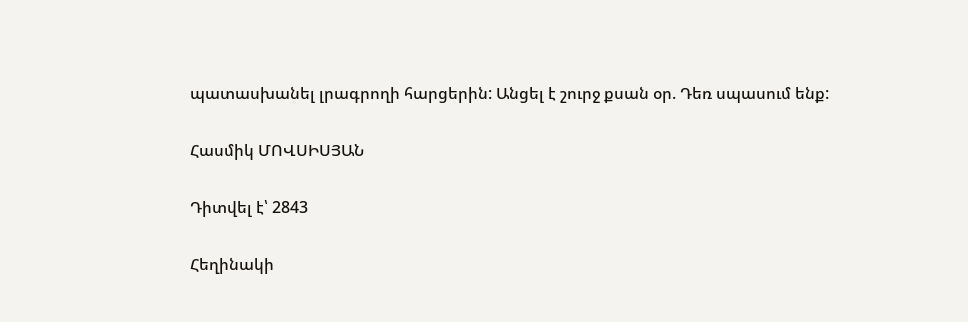պատասխանել լրագրողի հարցերին: Անցել է շուրջ քսան օր. Դեռ սպասում ենք:

Հասմիկ ՄՈՎՍԻՍՅԱՆ

Դիտվել է՝ 2843

Հեղինակի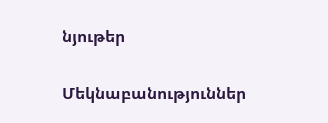նյութեր

Մեկնաբանություններ